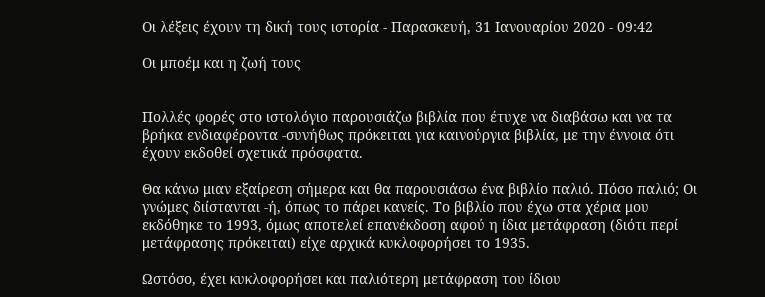Οι λέξεις έχουν τη δική τους ιστορία - Παρασκευή, 31 Ιανουαρίου 2020 - 09:42

Οι μποέμ και η ζωή τους


Πολλές φορές στο ιστολόγιο παρουσιάζω βιβλία που έτυχε να διαβάσω και να τα
βρήκα ενδιαφέροντα -συνήθως πρόκειται για καινούργια βιβλία, με την έννοια ότι
έχουν εκδοθεί σχετικά πρόσφατα.

Θα κάνω μιαν εξαίρεση σήμερα και θα παρουσιάσω ένα βιβλίο παλιό. Πόσο παλιό; Οι
γνώμες διίστανται -ή, όπως το πάρει κανείς. Το βιβλίο που έχω στα χέρια μου
εκδόθηκε το 1993, όμως αποτελεί επανέκδοση αφού η ίδια μετάφραση (διότι περί
μετάφρασης πρόκειται) είχε αρχικά κυκλοφορήσει το 1935.

Ωστόσο, έχει κυκλοφορήσει και παλιότερη μετάφραση του ίδιου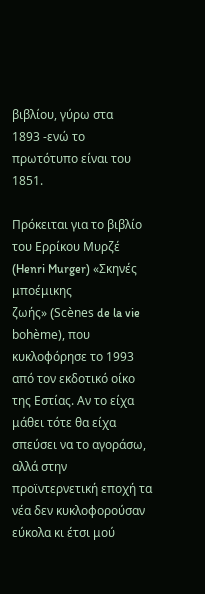βιβλίου, γύρω στα
1893 -ενώ το πρωτότυπο είναι του 1851.

Πρόκειται για το βιβλίο του Ερρίκου Μυρζέ (Henri Murger) «Σκηνές μποέμικης
ζωής» (Scènes de la vie bohème), που κυκλοφόρησε το 1993 από τον εκδοτικό οίκο
της Εστίας. Αν το είχα μάθει τότε θα είχα σπεύσει να το αγοράσω, αλλά στην
προϊντερνετική εποχή τα νέα δεν κυκλοφορούσαν εύκολα κι έτσι μού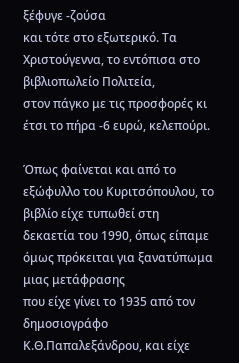ξέφυγε -ζούσα
και τότε στο εξωτερικό. Τα Χριστούγεννα, το εντόπισα στο βιβλιοπωλείο Πολιτεία,
στον πάγκο με τις προσφορές κι έτσι το πήρα -6 ευρώ, κελεπούρι.

Όπως φαίνεται και από το εξώφυλλο του Κυριτσόπουλου, το βιβλίο είχε τυπωθεί στη
δεκαετία του 1990, όπως είπαμε όμως πρόκειται για ξανατύπωμα μιας μετάφρασης
που είχε γίνει το 1935 από τον δημοσιογράφο Κ.Θ.Παπαλεξάνδρου, και είχε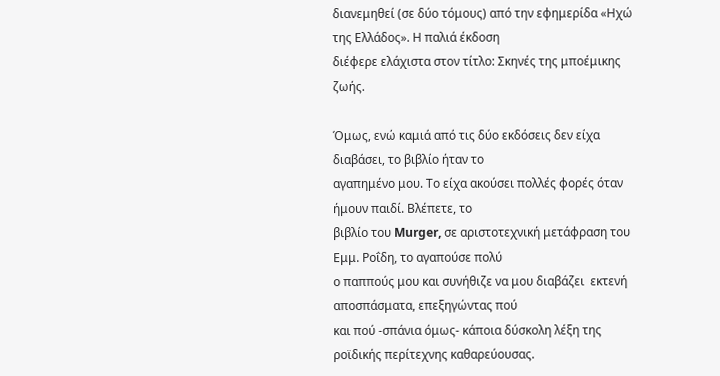διανεμηθεί (σε δύο τόμους) από την εφημερίδα «Ηχώ της Ελλάδος». Η παλιά έκδοση
διέφερε ελάχιστα στον τίτλο: Σκηνές της μποέμικης ζωής.

Όμως, ενώ καμιά από τις δύο εκδόσεις δεν είχα διαβάσει, το βιβλίο ήταν το
αγαπημένο μου. Το είχα ακούσει πολλές φορές όταν ήμουν παιδί. Βλέπετε, το
βιβλίο του Murger, σε αριστοτεχνική μετάφραση του Εμμ. Ροΐδη, το αγαπούσε πολύ
ο παππούς μου και συνήθιζε να μου διαβάζει  εκτενή αποσπάσματα, επεξηγώντας πού
και πού -σπάνια όμως- κάποια δύσκολη λέξη της ροϊδικής περίτεχνης καθαρεύουσας.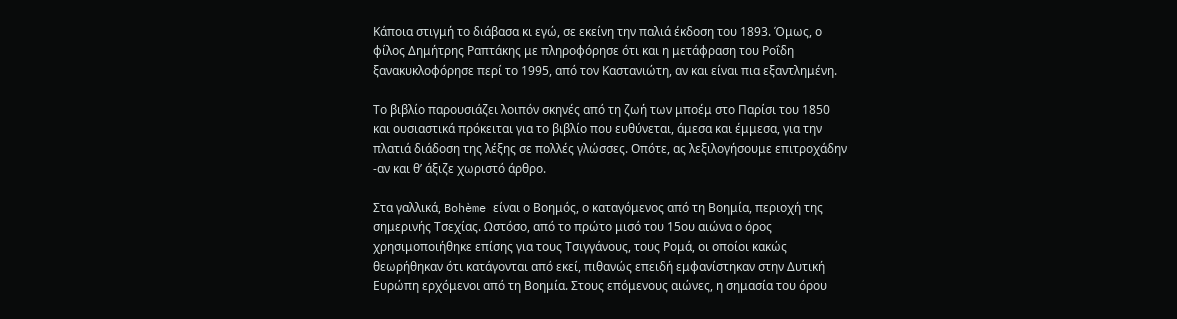Κάποια στιγμή το διάβασα κι εγώ, σε εκείνη την παλιά έκδοση του 1893. Όμως, ο
φίλος Δημήτρης Ραπτάκης με πληροφόρησε ότι και η μετάφραση του Ροΐδη
ξανακυκλοφόρησε περί το 1995, από τον Καστανιώτη, αν και είναι πια εξαντλημένη.

Το βιβλίο παρουσιάζει λοιπόν σκηνές από τη ζωή των μποέμ στο Παρίσι του 1850
και ουσιαστικά πρόκειται για το βιβλίο που ευθύνεται, άμεσα και έμμεσα, για την
πλατιά διάδοση της λέξης σε πολλές γλώσσες. Οπότε, ας λεξιλογήσουμε επιτροχάδην
-αν και θ’ άξιζε χωριστό άρθρο.

Στα γαλλικά, Bohème είναι ο Βοημός, ο καταγόμενος από τη Βοημία, περιοχή της
σημερινής Τσεχίας. Ωστόσο, από το πρώτο μισό του 15ου αιώνα ο όρος
χρησιμοποιήθηκε επίσης για τους Τσιγγάνους, τους Ρομά, οι οποίοι κακώς
θεωρήθηκαν ότι κατάγονται από εκεί, πιθανώς επειδή εμφανίστηκαν στην Δυτική
Ευρώπη ερχόμενοι από τη Βοημία. Στους επόμενους αιώνες, η σημασία του όρου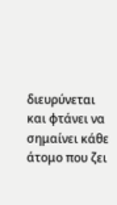διευρύνεται και φτάνει να σημαίνει κάθε άτομο που ζει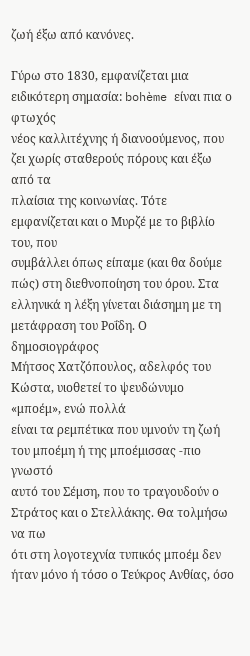ζωή έξω από κανόνες.

Γύρω στο 1830, εμφανίζεται μια ειδικότερη σημασία: bohème είναι πια ο φτωχός
νέος καλλιτέχνης ή διανοούμενος, που ζει χωρίς σταθερούς πόρους και έξω από τα
πλαίσια της κοινωνίας. Τότε εμφανίζεται και ο Μυρζέ με το βιβλίο του, που
συμβάλλει όπως είπαμε (και θα δούμε πώς) στη διεθνοποίηση του όρου. Στα
ελληνικά η λέξη γίνεται διάσημη με τη μετάφραση του Ροΐδη. Ο δημοσιογράφος
Μήτσος Χατζόπουλος, αδελφός του Κώστα, υιοθετεί το ψευδώνυμο «μποέμ», ενώ πολλά
είναι τα ρεμπέτικα που υμνούν τη ζωή του μποέμη ή της μποέμισσας -πιο γνωστό
αυτό του Σέμση, που το τραγουδούν ο Στράτος και ο Στελλάκης. Θα τολμήσω να πω
ότι στη λογοτεχνία τυπικός μποέμ δεν ήταν μόνο ή τόσο ο Τεύκρος Ανθίας, όσο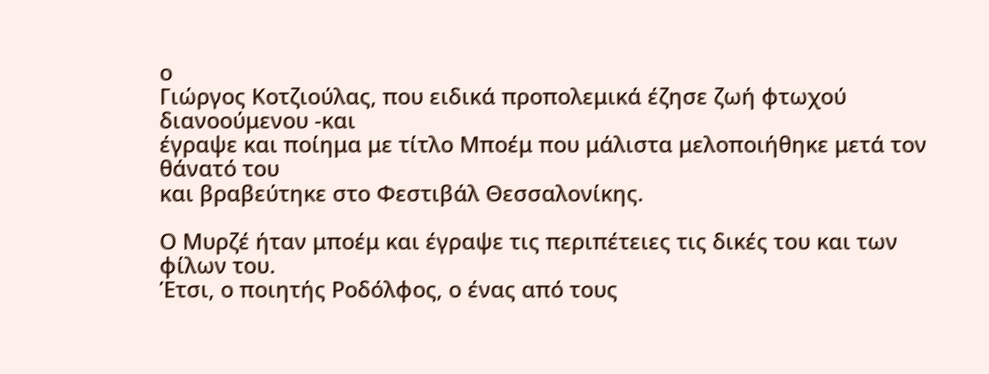ο
Γιώργος Κοτζιούλας, που ειδικά προπολεμικά έζησε ζωή φτωχού διανοούμενου -και
έγραψε και ποίημα με τίτλο Μποέμ που μάλιστα μελοποιήθηκε μετά τον θάνατό του
και βραβεύτηκε στο Φεστιβάλ Θεσσαλονίκης.

Ο Μυρζέ ήταν μποέμ και έγραψε τις περιπέτειες τις δικές του και των φίλων του.
Έτσι, ο ποιητής Ροδόλφος, ο ένας από τους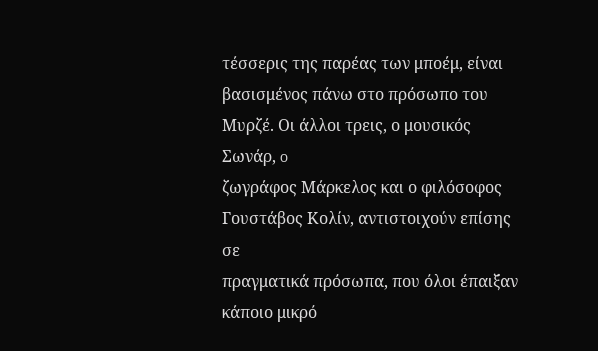τέσσερις της παρέας των μποέμ, είναι
βασισμένος πάνω στο πρόσωπο του Μυρζέ. Οι άλλοι τρεις, ο μουσικός Σωνάρ, o
ζωγράφος Μάρκελος και ο φιλόσοφος Γουστάβος Κολίν, αντιστοιχούν επίσης σε
πραγματικά πρόσωπα, που όλοι έπαιξαν κάποιο μικρό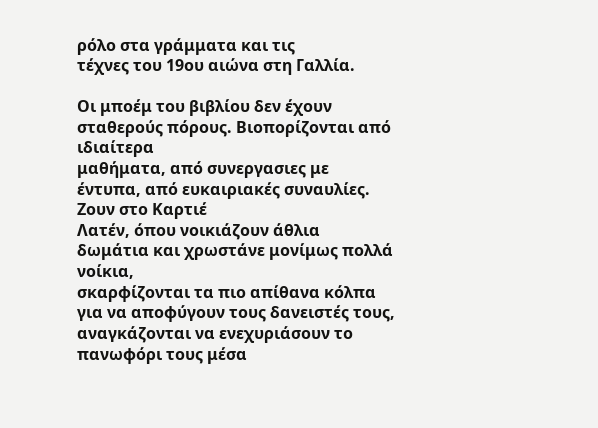ρόλο στα γράμματα και τις
τέχνες του 19ου αιώνα στη Γαλλία.

Οι μποέμ του βιβλίου δεν έχουν σταθερούς πόρους. Βιοπορίζονται από ιδιαίτερα
μαθήματα, από συνεργασιες με έντυπα, από ευκαιριακές συναυλίες. Ζουν στο Καρτιέ
Λατέν, όπου νοικιάζουν άθλια δωμάτια και χρωστάνε μονίμως πολλά νοίκια,
σκαρφίζονται τα πιο απίθανα κόλπα για να αποφύγουν τους δανειστές τους,
αναγκάζονται να ενεχυριάσουν το πανωφόρι τους μέσα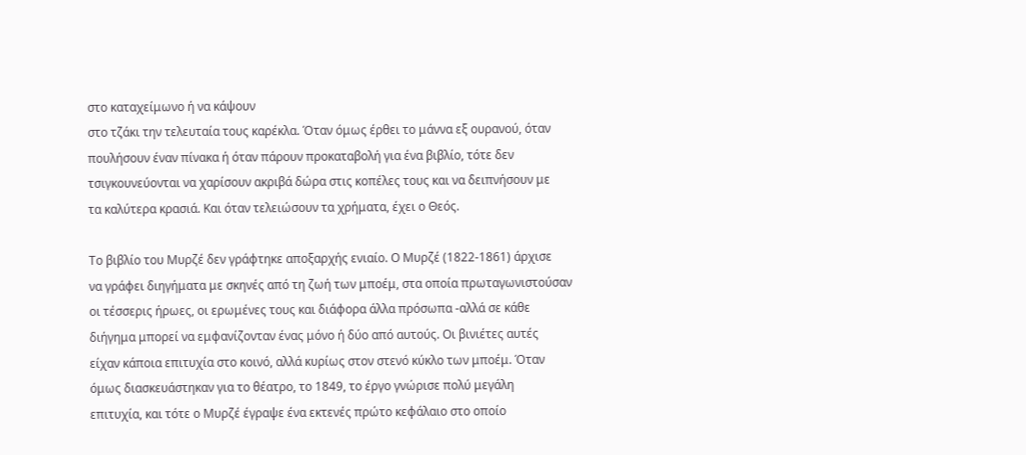στο καταχείμωνο ή να κάψουν
στο τζάκι την τελευταία τους καρέκλα. Όταν όμως έρθει το μάννα εξ ουρανού, όταν
πουλήσουν έναν πίνακα ή όταν πάρουν προκαταβολή για ένα βιβλίο, τότε δεν
τσιγκουνεύονται να χαρίσουν ακριβά δώρα στις κοπέλες τους και να δειπνήσουν με
τα καλύτερα κρασιά. Και όταν τελειώσουν τα χρήματα, έχει ο Θεός.

Το βιβλίο του Μυρζέ δεν γράφτηκε αποξαρχής ενιαίο. Ο Μυρζέ (1822-1861) άρχισε
να γράφει διηγήματα με σκηνές από τη ζωή των μποέμ, στα οποία πρωταγωνιστούσαν
οι τέσσερις ήρωες, οι ερωμένες τους και διάφορα άλλα πρόσωπα -αλλά σε κάθε
διήγημα μπορεί να εμφανίζονταν ένας μόνο ή δύο από αυτούς. Οι βινιέτες αυτές
είχαν κάποια επιτυχία στο κοινό, αλλά κυρίως στον στενό κύκλο των μποέμ. Όταν
όμως διασκευάστηκαν για το θέατρο, το 1849, το έργο γνώρισε πολύ μεγάλη
επιτυχία, και τότε ο Μυρζέ έγραψε ένα εκτενές πρώτο κεφάλαιο στο οποίο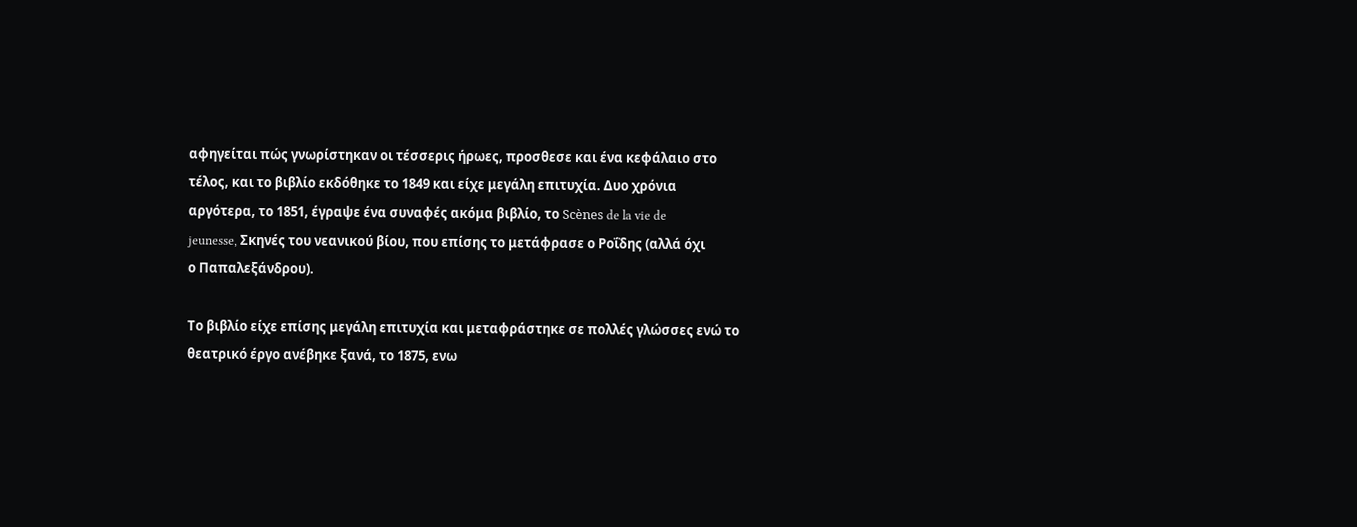αφηγείται πώς γνωρίστηκαν οι τέσσερις ήρωες, προσθεσε και ένα κεφάλαιο στο
τέλος, και το βιβλίο εκδόθηκε το 1849 και είχε μεγάλη επιτυχία. Δυο χρόνια
αργότερα, το 1851, έγραψε ένα συναφές ακόμα βιβλίο, το Scènes de la vie de
jeunesse, Σκηνές του νεανικού βίου, που επίσης το μετάφρασε ο Ροΐδης (αλλά όχι
ο Παπαλεξάνδρου).

Το βιβλίο είχε επίσης μεγάλη επιτυχία και μεταφράστηκε σε πολλές γλώσσες ενώ το
θεατρικό έργο ανέβηκε ξανά, το 1875, ενω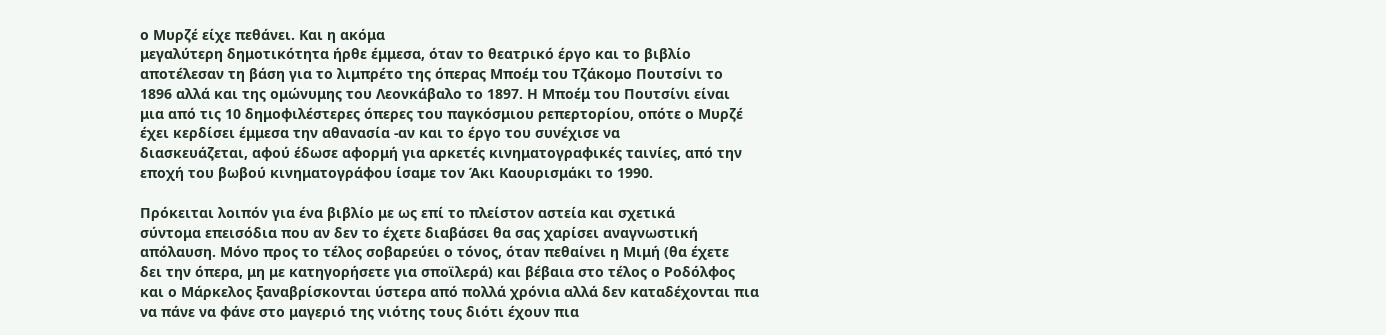ο Μυρζέ είχε πεθάνει. Και η ακόμα
μεγαλύτερη δημοτικότητα ήρθε έμμεσα, όταν το θεατρικό έργο και το βιβλίο
αποτέλεσαν τη βάση για το λιμπρέτο της όπερας Μποέμ του Τζάκομο Πουτσίνι το
1896 αλλά και της ομώνυμης του Λεονκάβαλο το 1897. Η Μποέμ του Πουτσίνι είναι
μια από τις 10 δημοφιλέστερες όπερες του παγκόσμιου ρεπερτορίου, οπότε ο Μυρζέ
έχει κερδίσει έμμεσα την αθανασία -αν και το έργο του συνέχισε να
διασκευάζεται, αφού έδωσε αφορμή για αρκετές κινηματογραφικές ταινίες, από την
εποχή του βωβού κινηματογράφου ίσαμε τον Άκι Καουρισμάκι το 1990.

Πρόκειται λοιπόν για ένα βιβλίο με ως επί το πλείστον αστεία και σχετικά
σύντομα επεισόδια που αν δεν το έχετε διαβάσει θα σας χαρίσει αναγνωστική
απόλαυση. Μόνο προς το τέλος σοβαρεύει ο τόνος, όταν πεθαίνει η Μιμή (θα έχετε
δει την όπερα, μη με κατηγορήσετε για σποϊλερά) και βέβαια στο τέλος ο Ροδόλφος
και ο Μάρκελος ξαναβρίσκονται ύστερα από πολλά χρόνια αλλά δεν καταδέχονται πια
να πάνε να φάνε στο μαγεριό της νιότης τους διότι έχουν πια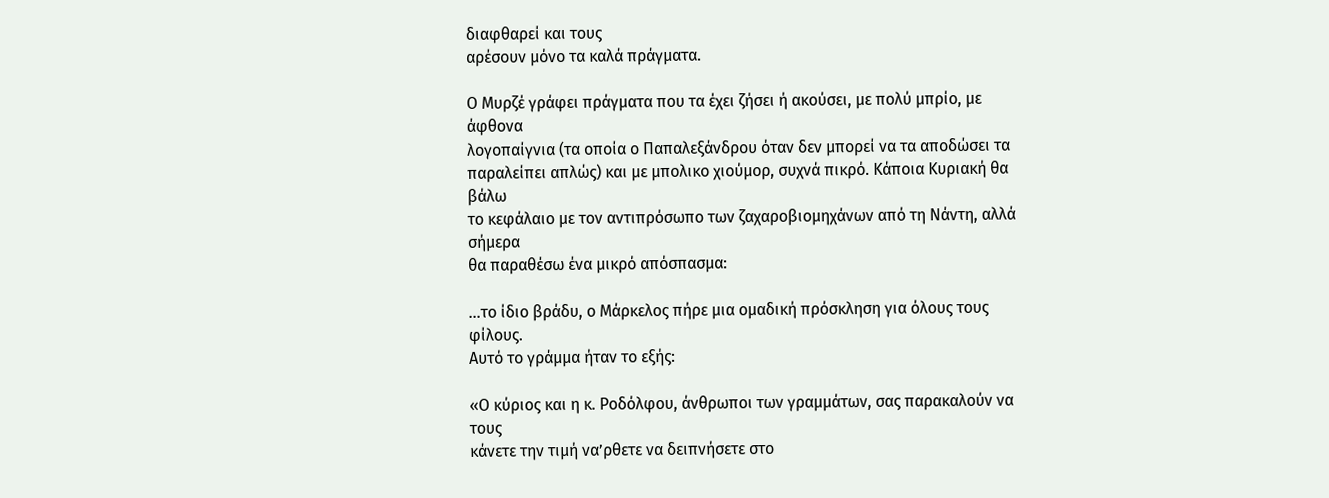διαφθαρεί και τους
αρέσουν μόνο τα καλά πράγματα.

Ο Μυρζέ γράφει πράγματα που τα έχει ζήσει ή ακούσει, με πολύ μπρίο, με άφθονα
λογοπαίγνια (τα οποία ο Παπαλεξάνδρου όταν δεν μπορεί να τα αποδώσει τα
παραλείπει απλώς) και με μπολικο χιούμορ, συχνά πικρό. Κάποια Κυριακή θα βάλω
το κεφάλαιο με τον αντιπρόσωπο των ζαχαροβιομηχάνων από τη Νάντη, αλλά σήμερα
θα παραθέσω ένα μικρό απόσπασμα:

…το ίδιο βράδυ, ο Μάρκελος πήρε μια ομαδική πρόσκληση για όλους τους φίλους.
Αυτό το γράμμα ήταν το εξής:

«Ο κύριος και η κ. Ροδόλφου, άνθρωποι των γραμμάτων, σας παρακαλούν να τους
κάνετε την τιμή να’ρθετε να δειπνήσετε στο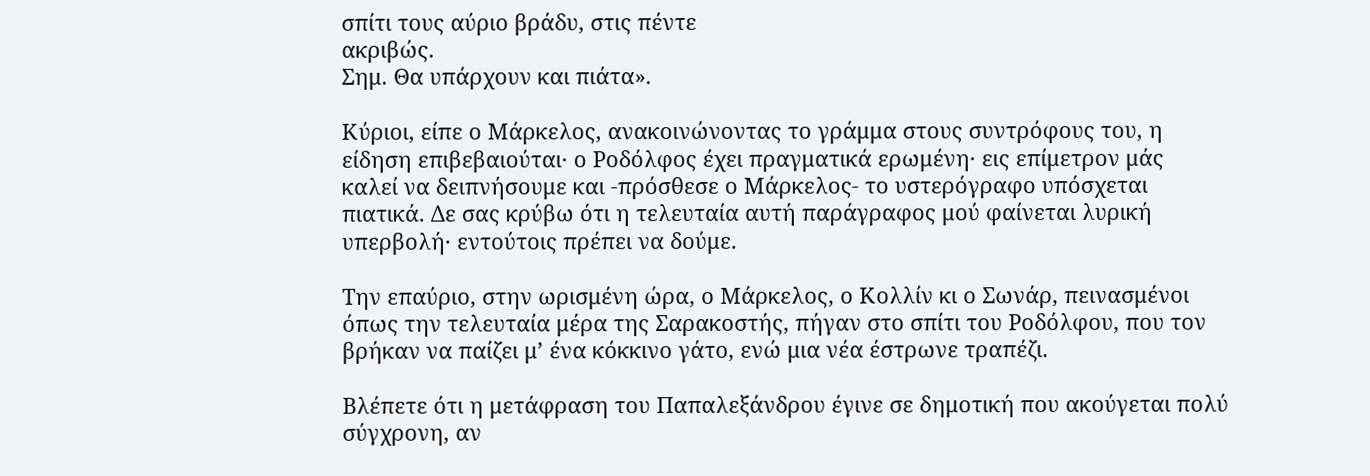σπίτι τους αύριο βράδυ, στις πέντε
ακριβώς.
Σημ. Θα υπάρχουν και πιάτα».

Κύριοι, είπε ο Μάρκελος, ανακοινώνοντας το γράμμα στους συντρόφους του, η
είδηση επιβεβαιούται· ο Ροδόλφος έχει πραγματικά ερωμένη· εις επίμετρον μάς
καλεί να δειπνήσουμε και -πρόσθεσε ο Μάρκελος- το υστερόγραφο υπόσχεται
πιατικά. Δε σας κρύβω ότι η τελευταία αυτή παράγραφος μού φαίνεται λυρική
υπερβολή· εντούτοις πρέπει να δούμε.

Tην επαύριο, στην ωρισμένη ώρα, ο Μάρκελος, ο Κολλίν κι ο Σωνάρ, πεινασμένοι
όπως την τελευταία μέρα της Σαρακοστής, πήγαν στο σπίτι του Ροδόλφου, που τον
βρήκαν να παίζει μ’ ένα κόκκινο γάτο, ενώ μια νέα έστρωνε τραπέζι.

Βλέπετε ότι η μετάφραση του Παπαλεξάνδρου έγινε σε δημοτική που ακούγεται πολύ
σύγχρονη, αν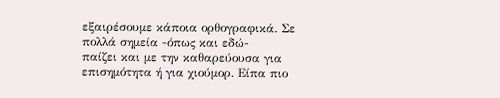εξαιρέσουμε κάποια ορθογραφικά. Σε πολλά σημεία -όπως και εδώ-
παίζει και με την καθαρεύουσα για επισημότητα ή για χιούμορ. Είπα πιο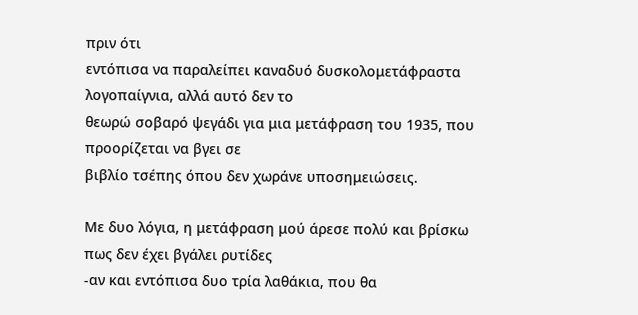πριν ότι
εντόπισα να παραλείπει καναδυό δυσκολομετάφραστα λογοπαίγνια, αλλά αυτό δεν το
θεωρώ σοβαρό ψεγάδι για μια μετάφραση του 1935, που προορίζεται να βγει σε
βιβλίο τσέπης όπου δεν χωράνε υποσημειώσεις.

Με δυο λόγια, η μετάφραση μού άρεσε πολύ και βρίσκω πως δεν έχει βγάλει ρυτίδες
-αν και εντόπισα δυο τρία λαθάκια, που θα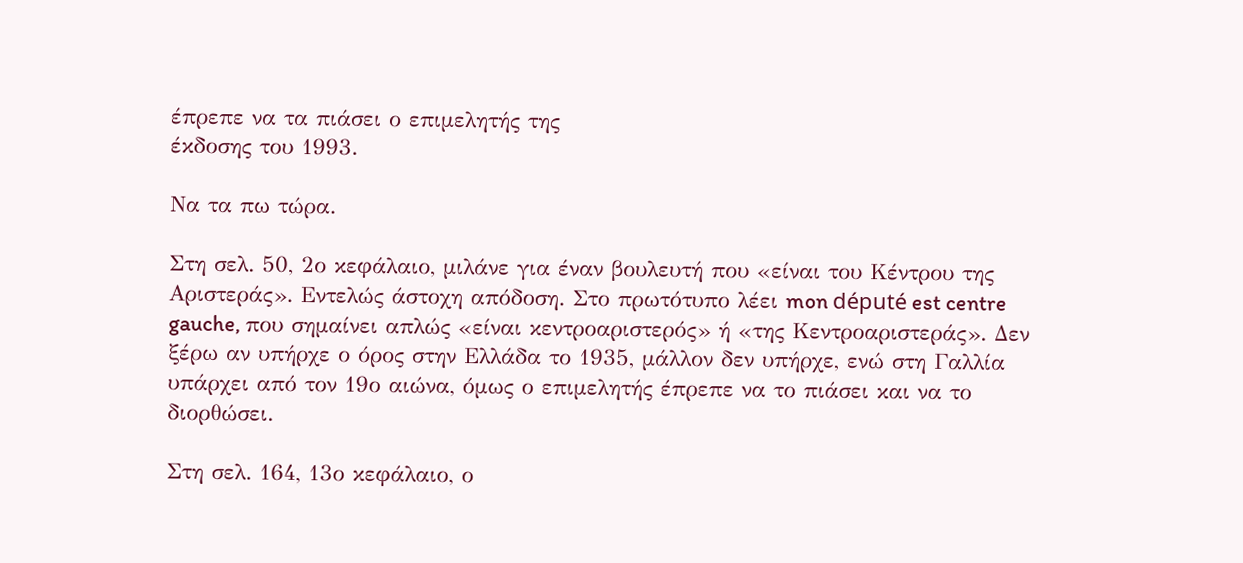έπρεπε να τα πιάσει ο επιμελητής της
έκδοσης του 1993.

Να τα πω τώρα.

Στη σελ. 50, 2ο κεφάλαιο, μιλάνε για έναν βουλευτή που «είναι του Κέντρου της
Αριστεράς». Εντελώς άστοχη απόδοση. Στο πρωτότυπο λέει mon député est centre
gauche, που σημαίνει απλώς «είναι κεντροαριστερός» ή «της Κεντροαριστεράς». Δεν
ξέρω αν υπήρχε ο όρος στην Ελλάδα το 1935, μάλλον δεν υπήρχε, ενώ στη Γαλλία
υπάρχει από τον 19ο αιώνα, όμως ο επιμελητής έπρεπε να το πιάσει και να το
διορθώσει.

Στη σελ. 164, 13ο κεφάλαιο, ο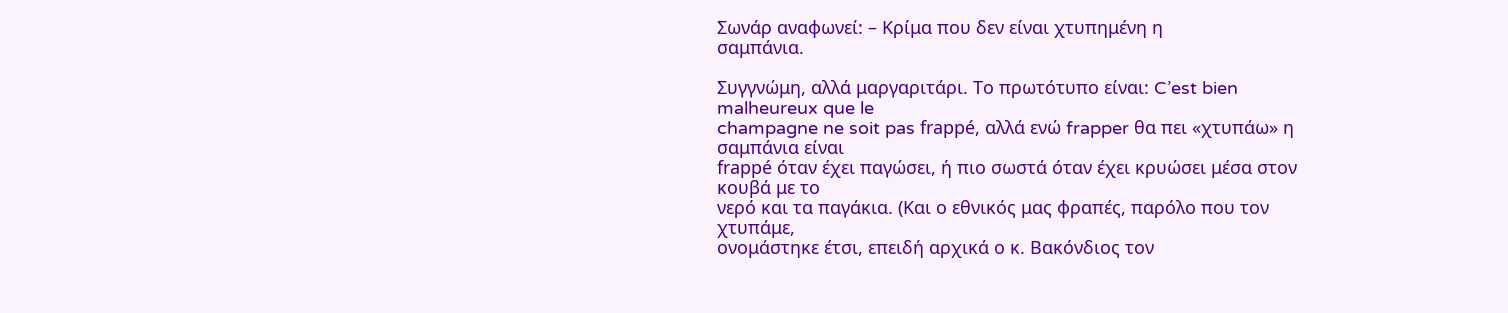Σωνάρ αναφωνεί: – Κρίμα που δεν είναι χτυπημένη η
σαμπάνια.

Συγγνώμη, αλλά μαργαριτάρι. Το πρωτότυπο είναι: C’est bien malheureux que le
champagne ne soit pas frappé, αλλά ενώ frapper θα πει «χτυπάω» η σαμπάνια είναι
frappé όταν έχει παγώσει, ή πιο σωστά όταν έχει κρυώσει μέσα στον κουβά με το
νερό και τα παγάκια. (Και ο εθνικός μας φραπές, παρόλο που τον χτυπάμε,
ονομάστηκε έτσι, επειδή αρχικά ο κ. Βακόνδιος τον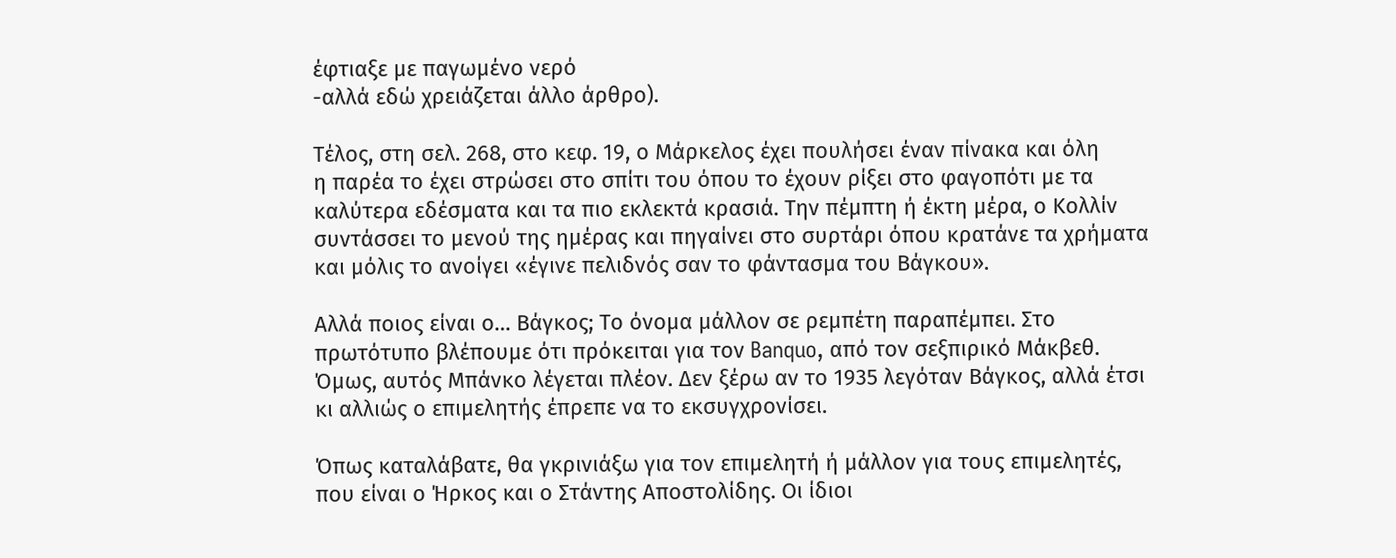έφτιαξε με παγωμένο νερό
-αλλά εδώ χρειάζεται άλλο άρθρο).

Τέλος, στη σελ. 268, στο κεφ. 19, ο Μάρκελος έχει πουλήσει έναν πίνακα και όλη
η παρέα το έχει στρώσει στο σπίτι του όπου το έχουν ρίξει στο φαγοπότι με τα
καλύτερα εδέσματα και τα πιο εκλεκτά κρασιά. Την πέμπτη ή έκτη μέρα, ο Κολλίν
συντάσσει το μενού της ημέρας και πηγαίνει στο συρτάρι όπου κρατάνε τα χρήματα
και μόλις το ανοίγει «έγινε πελιδνός σαν το φάντασμα του Βάγκου».

Αλλά ποιος είναι ο… Βάγκος; Το όνομα μάλλον σε ρεμπέτη παραπέμπει. Στο
πρωτότυπο βλέπουμε ότι πρόκειται για τον Banquo, από τον σεξπιρικό Μάκβεθ.
Όμως, αυτός Μπάνκο λέγεται πλέον. Δεν ξέρω αν το 1935 λεγόταν Βάγκος, αλλά έτσι
κι αλλιώς ο επιμελητής έπρεπε να το εκσυγχρονίσει.

Όπως καταλάβατε, θα γκρινιάξω για τον επιμελητή ή μάλλον για τους επιμελητές,
που είναι ο Ήρκος και ο Στάντης Αποστολίδης. Οι ίδιοι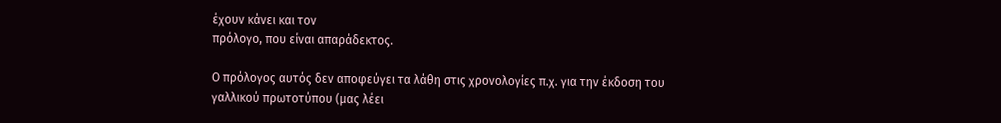έχουν κάνει και τον
πρόλογο, που είναι απαράδεκτος.

Ο πρόλογος αυτός δεν αποφεύγει τα λάθη στις χρονολογίες π.χ. για την έκδοση του
γαλλικού πρωτοτύπου (μας λέει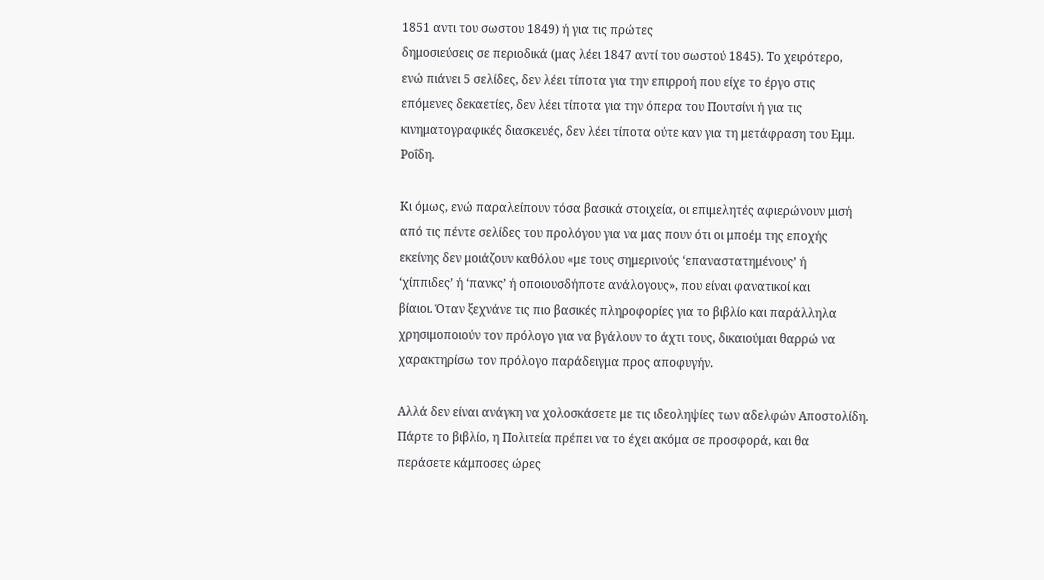1851 αντι του σωστου 1849) ή για τις πρώτες
δημοσιεύσεις σε περιοδικά (μας λέει 1847 αντί του σωστού 1845). Το χειρότερο,
ενώ πιάνει 5 σελίδες, δεν λέει τίποτα για την επιρροή που είχε το έργο στις
επόμενες δεκαετίες, δεν λέει τίποτα για την όπερα του Πουτσίνι ή για τις
κινηματογραφικές διασκευές, δεν λέει τίποτα ούτε καν για τη μετάφραση του Εμμ.
Ροΐδη.

Κι όμως, ενώ παραλείπουν τόσα βασικά στοιχεία, οι επιμελητές αφιερώνουν μισή
από τις πέντε σελίδες του προλόγου για να μας πουν ότι οι μποέμ της εποχής
εκείνης δεν μοιάζουν καθόλου «με τους σημερινούς ‘επαναστατημένους’ ή
‘χίππιδες’ ή ‘πανκς’ ή οποιουσδήποτε ανάλογους», που είναι φανατικοί και
βίαιοι. Όταν ξεχνάνε τις πιο βασικές πληροφορίες για το βιβλίο και παράλληλα
χρησιμοποιούν τον πρόλογο για να βγάλουν το άχτι τους, δικαιούμαι θαρρώ να
χαρακτηρίσω τον πρόλογο παράδειγμα προς αποφυγήν.

Αλλά δεν είναι ανάγκη να χολοσκάσετε με τις ιδεοληψίες των αδελφών Αποστολίδη.
Πάρτε το βιβλίο, η Πολιτεία πρέπει να το έχει ακόμα σε προσφορά, και θα
περάσετε κάμποσες ώρες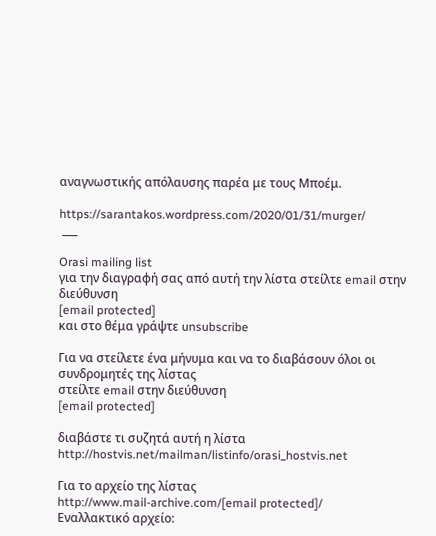αναγνωστικής απόλαυσης παρέα με τους Μποέμ.

https://sarantakos.wordpress.com/2020/01/31/murger/
 ___

Orasi mailing list
για την διαγραφή σας από αυτή την λίστα στείλτε email στην διεύθυνση
[email protected]
και στο θέμα γράψτε unsubscribe

Για να στείλετε ένα μήνυμα και να το διαβάσουν όλοι οι συνδρομητές της λίστας
στείλτε email στην διεύθυνση
[email protected]

διαβάστε τι συζητά αυτή η λίστα
http://hostvis.net/mailman/listinfo/orasi_hostvis.net

Για το αρχείο της λίστας
http://www.mail-archive.com/[email protected]/
Εναλλακτικό αρχείο: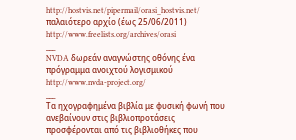http://hostvis.net/pipermail/orasi_hostvis.net/
παλαιότερο αρχίο (έως 25/06/2011)
http://www.freelists.org/archives/orasi
___
NVDA δωρεάν αναγνώστης οθόνης ένα πρόγραμμα ανοιχτού λογισμικού
http://www.nvda-project.org/
___
Τα ηχογραφημένα βιβλία με φυσική φωνή που ανεβαίνουν στις βιβλιοπροτάσεις
προσφέρονται από τις βιβλιοθήκες που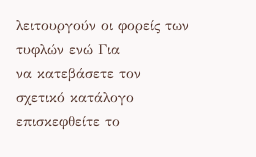λειτουργούν οι φορείς των τυφλών ενώ Για
να κατεβάσετε τον σχετικό κατάλογο επισκεφθείτε το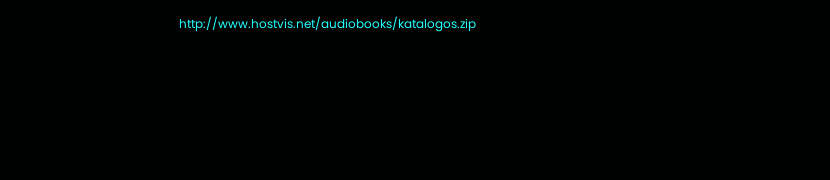http://www.hostvis.net/audiobooks/katalogos.zip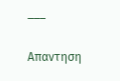___

Απαντηση